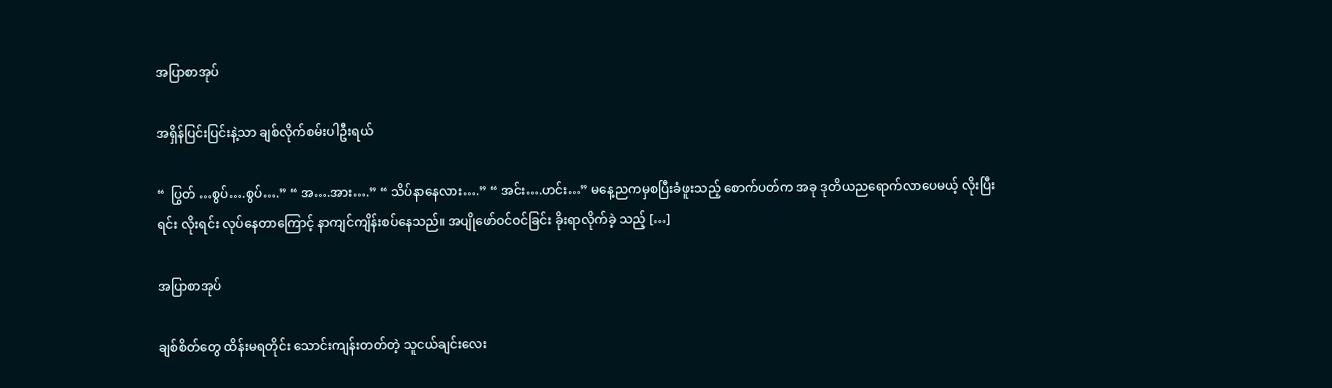အပြာစာအုပ်

အရှိန်ပြင်းပြင်းနဲ့သာ ချစ်လိုက်စမ်းပါဦးရယ်

“  ပြွတ် …စွပ်….စွပ်….” “ အ….အား….” “ သိပ်နာနေလား….” “ အင်း….ဟင်း…” မနေ့ညကမှစပြီးခံဖူးသည့် စောက်ပတ်က အခု ဒုတိယညရောက်လာပေမယ့် လိုးပြီးရင်း လိုးရင်း လုပ်နေတာကြောင့် နာကျင်ကျိန်းစပ်နေသည်။ အပျိုဖော်ဝင်ဝင်ခြင်း ခိုးရာလိုက်ခဲ့ သည့် […]

အပြာစာအုပ်

ချစ်စိတ်တွေ ထိန်းမရတိုင်း သောင်းကျန်းတတ်တဲ့ သူငယ်ချင်းလေး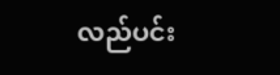လည်ပင်း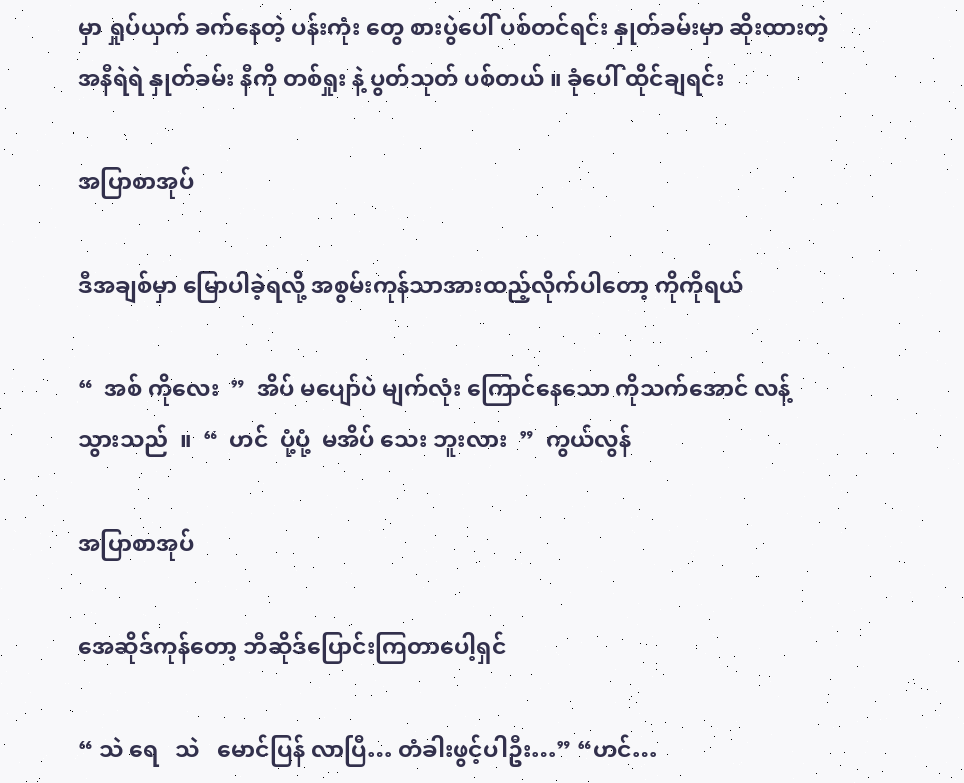မှာ ရှုပ်ယှက် ခက်နေတဲ့ ပန်းကုံး တွေ စားပွဲပေါ် ပစ်တင်ရင်း နှုတ်ခမ်းမှာ ဆိုးထားတဲ့ အနီရဲရဲ နှုတ်ခမ်း နီကို တစ်ရှုး နဲ့ ပွတ်သုတ် ပစ်တယ် ။ ခုံပေါ် ထိုင်ချရင်း

အပြာစာအုပ်

ဒီအချစ်မှာ မြောပါခဲ့ရလို့ အစွမ်းကုန်သာအားထည့်လိုက်ပါတော့ ကိုကိုရယ်

“  အစ် ကိုလေး  ”  အိပ် မပျော်ပဲ မျက်လုံး ကြောင်နေသော ကိုသက်အောင် လန့် သွားသည်  ။  “  ဟင်  ပုံ့ပုံ့  မအိပ် သေး ဘူးလား  ”  ကွယ်လွန်

အပြာစာအုပ်

အေဆိုဒ်ကုန်တော့ ဘီဆိုဒ်ပြောင်းကြတာပေါ့ရှင်

“ သဲ ရေ   သဲ   မောင်ပြန် လာပြီ… တံခါးဖွင့်ပါဦး…” “ဟင်…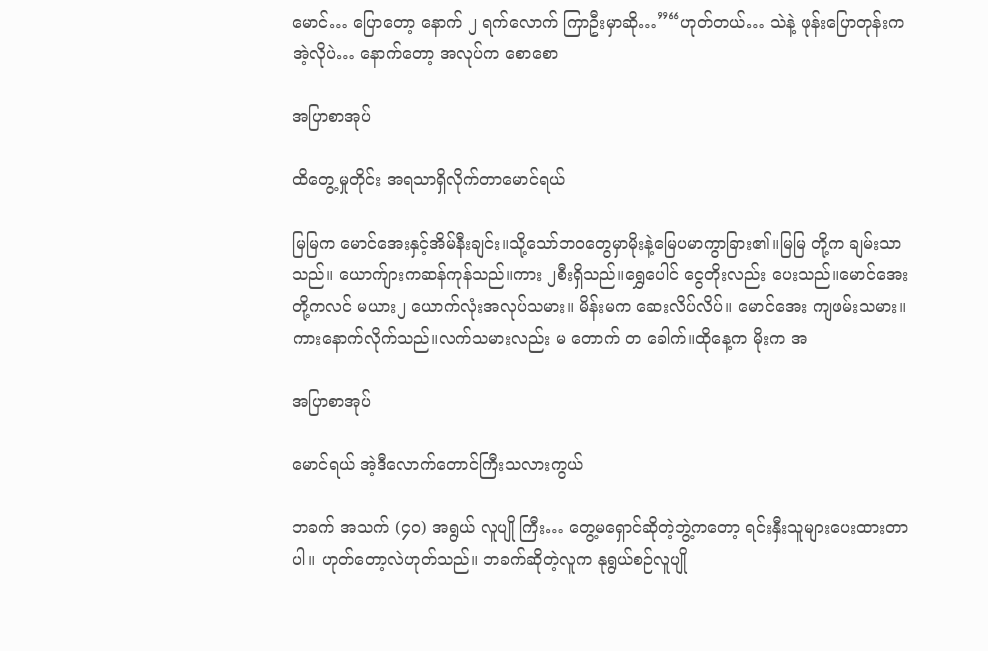မောင်… ပြောတော့ နောက် ၂ ရက်လောက် ကြာဦးမှာဆို…”“ဟုတ်တယ်… သဲနဲ့ ဖုန်းပြောတုန်းက အဲ့လိုပဲ… နောက်တော့ အလုပ်က စောစော

အပြာစာအုပ်

ထိတွေ့မှုတိုင်း အရသာရှိလိုက်တာမောင်ရယ်

မြမြက မောင်အေးနှင့်အိမ်နီးချင်း။သို့သော်ဘဝတွေမှာမိုးနဲ့မြေပမာကွာခြား၏။မြမြ တို့က ချမ်းသာသည်။ ယောက်ျားကဆန်ကုန်သည်။ကား ၂စီးရှိသည်။ရွှေပေါင် ငွေတိုးလည်း ပေးသည်။မောင်အေးတို့ကလင် မယား၂ ယောက်လုံးအလုပ်သမား။ မိန်းမက ဆေးလိပ်လိပ်။ မောင်အေး ကျဖမ်းသမား။ကားနောက်လိုက်သည်။လက်သမားလည်း မ တောက် တ ခေါက်။ထိုနေ့က မိုးက အ

အပြာစာအုပ်

မောင်ရယ် အဲ့ဒီလောက်တောင်ကြီးသလားကွယ်

ဘခက် အသက် (၄၀) အရွယ် လူပျို ကြီး… တွေ့မရှောင်ဆိုတဲ့ဘွဲ့ကတော့ ရင်းနှီးသူများပေးထားတာပါ။ ဟုတ်တော့လဲဟုတ်သည်။ ဘခက်ဆိုတဲ့လူက နုရွယ်စဉ်လူပျို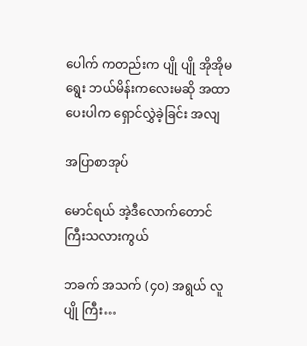ပေါက် ကတည်းက ပျို ပျို အိုအိုမရွေး ဘယ်မိန်းကလေးမဆို အထာပေးပါက ရှောင်လွှဲခဲ့ခြင်း အလျ

အပြာစာအုပ်

မောင်ရယ် အဲ့ဒီလောက်တောင်ကြီးသလားကွယ်

ဘခက် အသက် (၄၀) အရွယ် လူပျို ကြီး…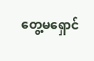တွေ့မရှောင်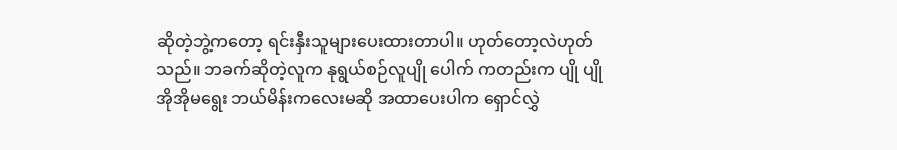ဆိုတဲ့ဘွဲ့ကတော့ ရင်းနှီးသူများပေးထားတာပါ။ ဟုတ်တော့လဲဟုတ်သည်။ ဘခက်ဆိုတဲ့လူက နုရွယ်စဉ်လူပျို ပေါက် ကတည်းက ပျို ပျို အိုအိုမရွေး ဘယ်မိန်းကလေးမဆို အထာပေးပါက ရှောင်လွှဲ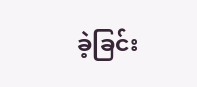ခဲ့ခြင်း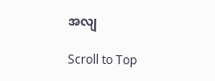အလျ

Scroll to Top